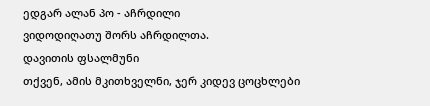ედგარ ალან პო - აჩრდილი
ვიდოდიღათუ შორს აჩრდილთა.
დავითის ფსალმუნი
თქვენ, ამის მკითხველნი, ჯერ კიდევ ცოცხლები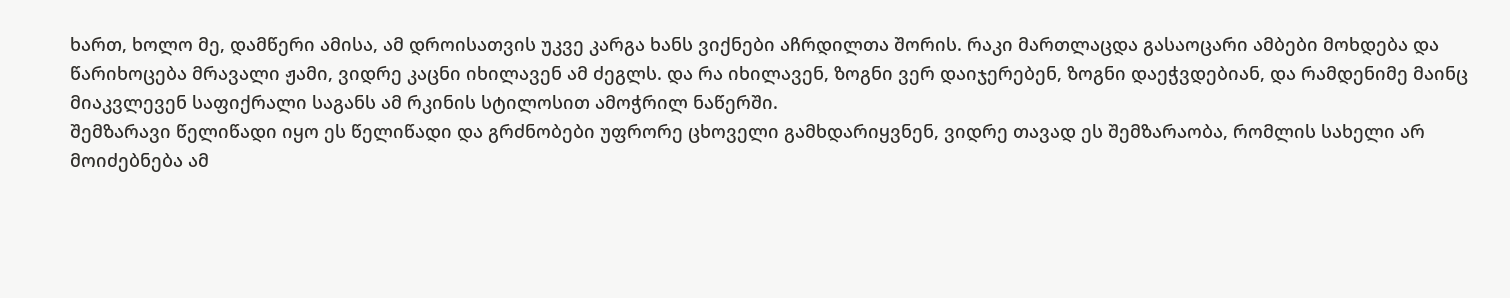ხართ, ხოლო მე, დამწერი ამისა, ამ დროისათვის უკვე კარგა ხანს ვიქნები აჩრდილთა შორის. რაკი მართლაცდა გასაოცარი ამბები მოხდება და წარიხოცება მრავალი ჟამი, ვიდრე კაცნი იხილავენ ამ ძეგლს. და რა იხილავენ, ზოგნი ვერ დაიჯერებენ, ზოგნი დაეჭვდებიან, და რამდენიმე მაინც მიაკვლევენ საფიქრალი საგანს ამ რკინის სტილოსით ამოჭრილ ნაწერში.
შემზარავი წელიწადი იყო ეს წელიწადი და გრძნობები უფრორე ცხოველი გამხდარიყვნენ, ვიდრე თავად ეს შემზარაობა, რომლის სახელი არ მოიძებნება ამ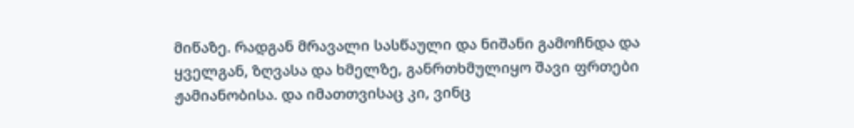მიწაზე. რადგან მრავალი სასწაული და ნიშანი გამოჩნდა და ყველგან, ზღვასა და ხმელზე, განრთხმულიყო შავი ფრთები ჟამიანობისა. და იმათთვისაც კი, ვინც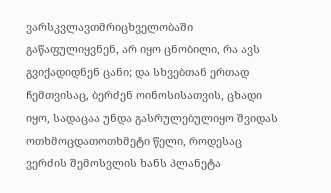ვარსკვლავთმრიცხველობაში გაწაფულიყვნენ, არ იყო ცნობილი, რა ავს გვიქადიდნენ ცანი; და სხვებთან ერთად ჩემთვისაც, ბერძენ ოინოსისათვის, ცხადი იყო, სადაცაა უნდა გასრულებულიყო შვიდას ოთხმოცდათოთხმეტი წელი, როდესაც ვერძის შემოსვლის ხანს პლანეტა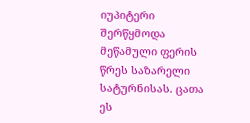იუპიტერი შერწყმოდა მეწამული ფერის წრეს საზარელი სატურნისას. ცათა ეს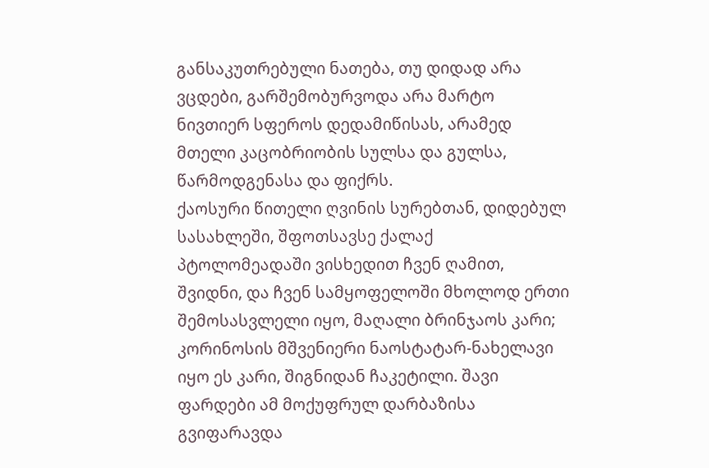განსაკუთრებული ნათება, თუ დიდად არა ვცდები, გარშემობურვოდა არა მარტო ნივთიერ სფეროს დედამიწისას, არამედ მთელი კაცობრიობის სულსა და გულსა, წარმოდგენასა და ფიქრს.
ქაოსური წითელი ღვინის სურებთან, დიდებულ სასახლეში, შფოთსავსე ქალაქ პტოლომეადაში ვისხედით ჩვენ ღამით, შვიდნი, და ჩვენ სამყოფელოში მხოლოდ ერთი შემოსასვლელი იყო, მაღალი ბრინჯაოს კარი; კორინოსის მშვენიერი ნაოსტატარ-ნახელავი იყო ეს კარი, შიგნიდან ჩაკეტილი. შავი ფარდები ამ მოქუფრულ დარბაზისა გვიფარავდა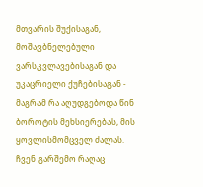მთვარის შუქისაგან, მოშავბნელებული ვარსკვლავებისაგან და უკაცრიელი ქუჩებისაგან - მაგრამ რა აღუდგებოდა წინ ბოროტის მეხსიერებას, მის ყოვლისმომცველ ძალას. ჩვენ გარშემო რაღაც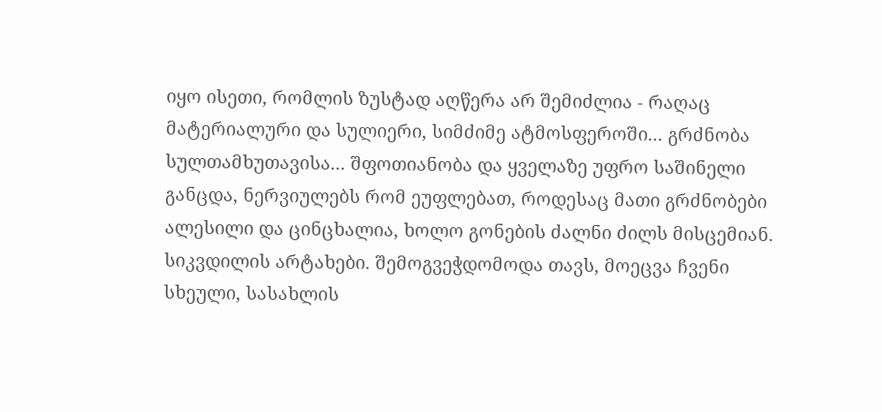იყო ისეთი, რომლის ზუსტად აღწერა არ შემიძლია - რაღაც მატერიალური და სულიერი, სიმძიმე ატმოსფეროში... გრძნობა სულთამხუთავისა... შფოთიანობა და ყველაზე უფრო საშინელი განცდა, ნერვიულებს რომ ეუფლებათ, როდესაც მათი გრძნობები ალესილი და ცინცხალია, ხოლო გონების ძალნი ძილს მისცემიან. სიკვდილის არტახები. შემოგვეჭდომოდა თავს, მოეცვა ჩვენი სხეული, სასახლის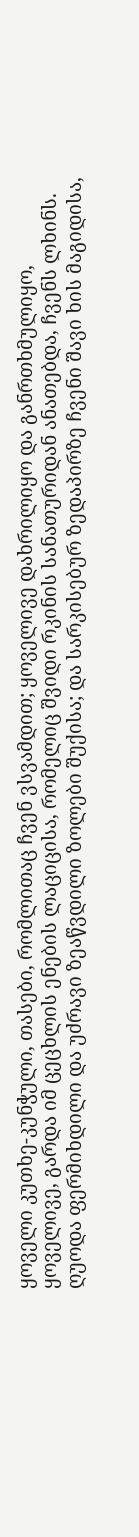ყოველი კუთხე-კუნჭული, თასები, რომლითაც ჩვენ ვსვამდით; ყოველივე დახრილიყო და განრთხმულიყო, ყოველივე, გარდა იმ ცეცხლის ენების ლაციცისა, რომელიც შვიდი რკინის სანათურიდან ანათებდა, ჩვენს ლხინს.
ღუოდა ფერმიხდილი და უძრავი ზეაწვდილი ზოლები შუქისა; და სარკისებურ ზედაპირზე ჩვენი შავი ხის მაგიდისა,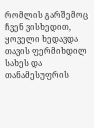რომლის გარშემოც ჩვენ ვისხედით, ყოველი ხედავდა თავის ფერმიხდილ სახეს და თანამესუფრის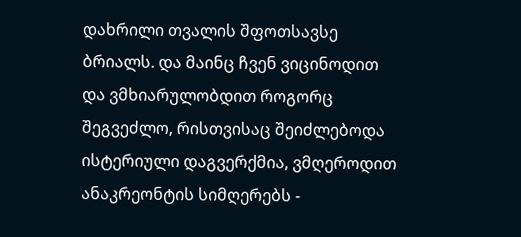დახრილი თვალის შფოთსავსე ბრიალს. და მაინც ჩვენ ვიცინოდით და ვმხიარულობდით როგორც შეგვეძლო, რისთვისაც შეიძლებოდა ისტერიული დაგვერქმია, ვმღეროდით ანაკრეონტის სიმღერებს -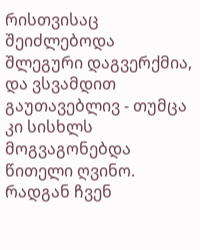რისთვისაც შეიძლებოდა შლეგური დაგვერქმია, და ვსვამდით გაუთავებლივ - თუმცა კი სისხლს მოგვაგონებდა წითელი ღვინო. რადგან ჩვენ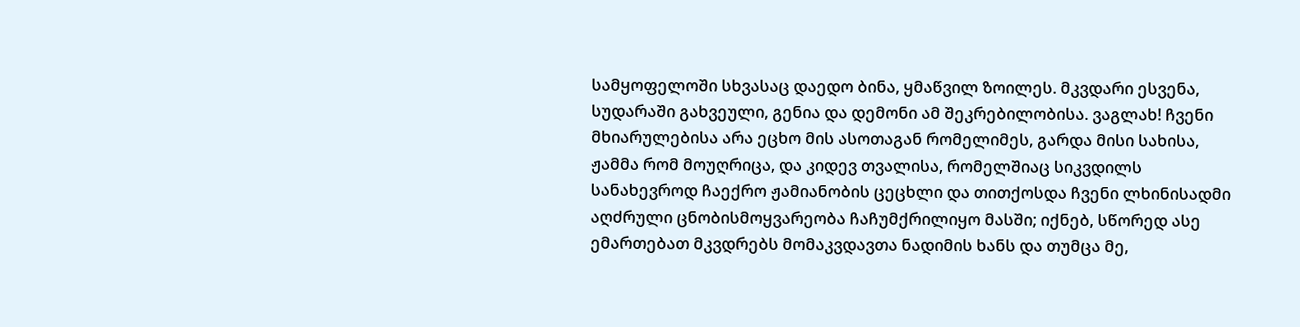სამყოფელოში სხვასაც დაედო ბინა, ყმაწვილ ზოილეს. მკვდარი ესვენა, სუდარაში გახვეული, გენია და დემონი ამ შეკრებილობისა. ვაგლახ! ჩვენი მხიარულებისა არა ეცხო მის ასოთაგან რომელიმეს, გარდა მისი სახისა, ჟამმა რომ მოუღრიცა, და კიდევ თვალისა, რომელშიაც სიკვდილს სანახევროდ ჩაექრო ჟამიანობის ცეცხლი და თითქოსდა ჩვენი ლხინისადმი აღძრული ცნობისმოყვარეობა ჩაჩუმქრილიყო მასში; იქნებ, სწორედ ასე ემართებათ მკვდრებს მომაკვდავთა ნადიმის ხანს და თუმცა მე,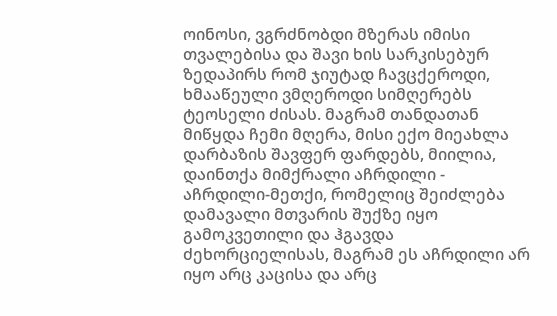ოინოსი, ვგრძნობდი მზერას იმისი თვალებისა და შავი ხის სარკისებურ ზედაპირს რომ ჯიუტად ჩავცქეროდი, ხმააწეული ვმღეროდი სიმღერებს ტეოსელი ძისას. მაგრამ თანდათან მიწყდა ჩემი მღერა, მისი ექო მიეახლა დარბაზის შავფერ ფარდებს, მიილია, დაინთქა მიმქრალი აჩრდილი - აჩრდილი-მეთქი, რომელიც შეიძლება დამავალი მთვარის შუქზე იყო გამოკვეთილი და ჰგავდა ძეხორციელისას, მაგრამ ეს აჩრდილი არ იყო არც კაცისა და არც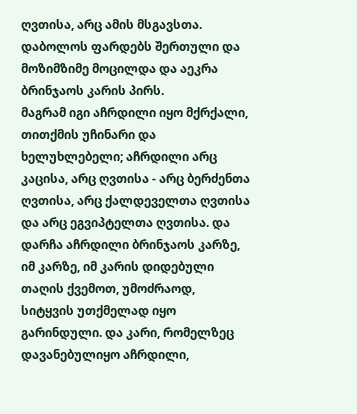ღვთისა, არც ამის მსგავსთა. დაბოლოს ფარდებს შერთული და მოზიმზიმე მოცილდა და აეკრა ბრინჯაოს კარის პირს.
მაგრამ იგი აჩრდილი იყო მქრქალი, თითქმის უჩინარი და ხელუხლებელი; აჩრდილი არც კაცისა, არც ღვთისა - არც ბერძენთა ღვთისა, არც ქალდეველთა ღვთისა და არც ეგვიპტელთა ღვთისა. და დარჩა აჩრდილი ბრინჯაოს კარზე, იმ კარზე, იმ კარის დიდებული თაღის ქვემოთ, უმოძრაოდ, სიტყვის უთქმელად იყო გარინდული. და კარი, რომელზეც დავანებულიყო აჩრდილი,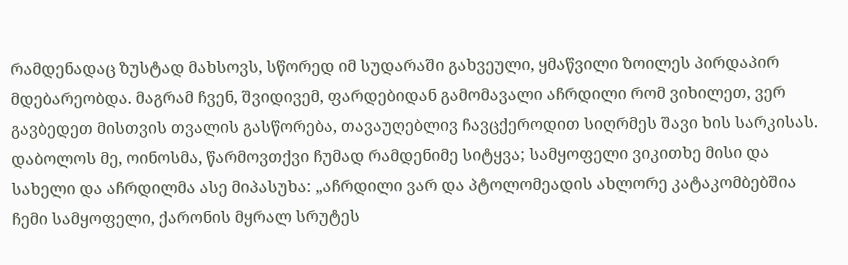რამდენადაც ზუსტად მახსოვს, სწორედ იმ სუდარაში გახვეული, ყმაწვილი ზოილეს პირდაპირ მდებარეობდა. მაგრამ ჩვენ, შვიდივემ, ფარდებიდან გამომავალი აჩრდილი რომ ვიხილეთ, ვერ გავბედეთ მისთვის თვალის გასწორება, თავაუღებლივ ჩავცქეროდით სიღრმეს შავი ხის სარკისას. დაბოლოს მე, ოინოსმა, წარმოვთქვი ჩუმად რამდენიმე სიტყვა; სამყოფელი ვიკითხე მისი და სახელი და აჩრდილმა ასე მიპასუხა: „აჩრდილი ვარ და პტოლომეადის ახლორე კატაკომბებშია ჩემი სამყოფელი, ქარონის მყრალ სრუტეს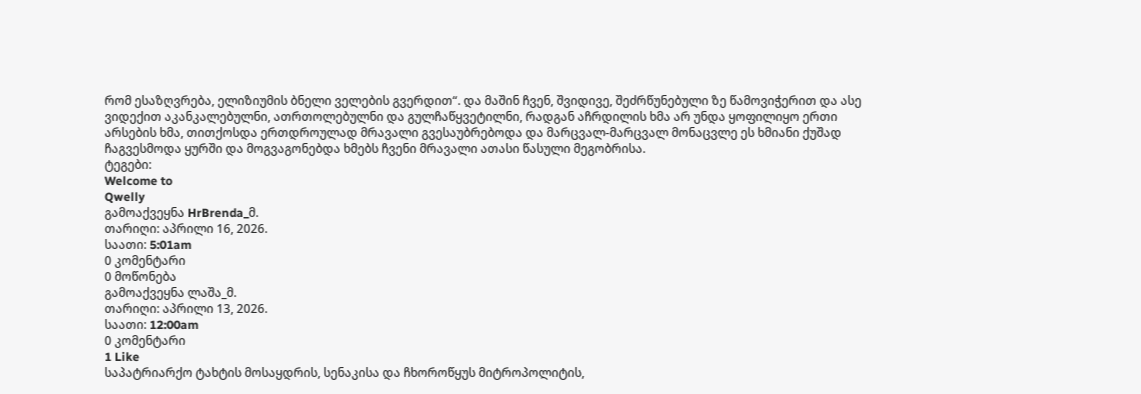რომ ესაზღვრება, ელიზიუმის ბნელი ველების გვერდით“. და მაშინ ჩვენ, შვიდივე, შეძრწუნებული ზე წამოვიჭერით და ასე ვიდექით აკანკალებულნი, ათრთოლებულნი და გულჩაწყვეტილნი, რადგან აჩრდილის ხმა არ უნდა ყოფილიყო ერთი არსების ხმა, თითქოსდა ერთდროულად მრავალი გვესაუბრებოდა და მარცვალ-მარცვალ მონაცვლე ეს ხმიანი ქუშად ჩაგვესმოდა ყურში და მოგვაგონებდა ხმებს ჩვენი მრავალი ათასი წასული მეგობრისა.
ტეგები:
Welcome to
Qwelly
გამოაქვეყნა HrBrenda_მ.
თარიღი: აპრილი 16, 2026.
საათი: 5:01am
0 კომენტარი
0 მოწონება
გამოაქვეყნა ლაშა_მ.
თარიღი: აპრილი 13, 2026.
საათი: 12:00am
0 კომენტარი
1 Like
საპატრიარქო ტახტის მოსაყდრის, სენაკისა და ჩხოროწყუს მიტროპოლიტის,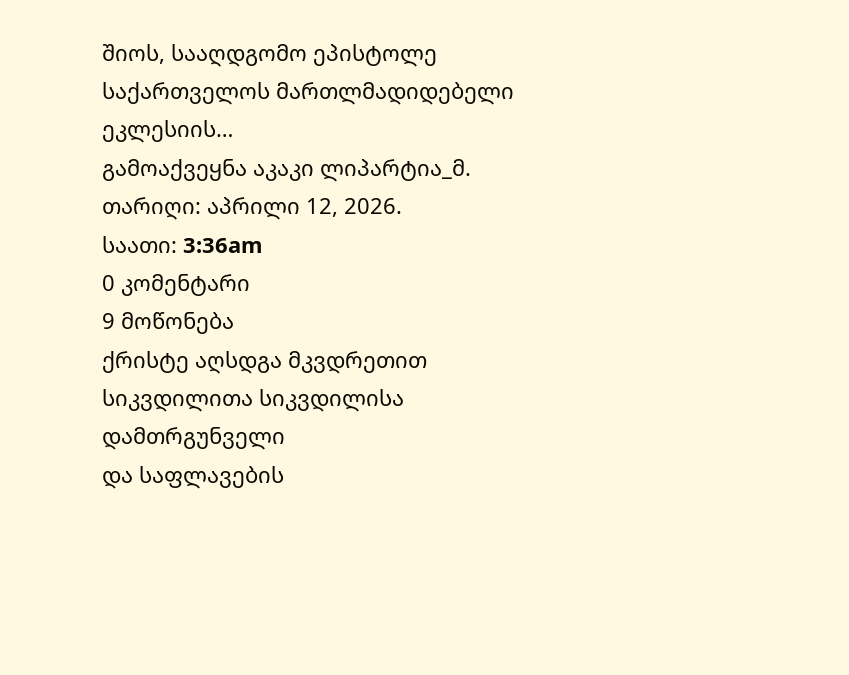შიოს, სააღდგომო ეპისტოლე
საქართველოს მართლმადიდებელი ეკლესიის…
გამოაქვეყნა აკაკი ლიპარტია_მ.
თარიღი: აპრილი 12, 2026.
საათი: 3:36am
0 კომენტარი
9 მოწონება
ქრისტე აღსდგა მკვდრეთით
სიკვდილითა სიკვდილისა დამთრგუნველი
და საფლავების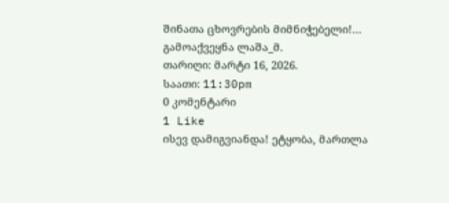შინათა ცხოვრების მიმნიჭებელი!…
გამოაქვეყნა ლაშა_მ.
თარიღი: მარტი 16, 2026.
საათი: 11:30pm
0 კომენტარი
1 Like
ისევ დამიგვიანდა! ეტყობა, მართლა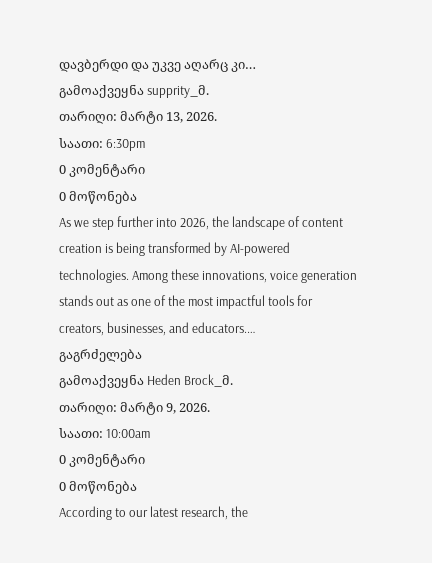დავბერდი და უკვე აღარც კი…
გამოაქვეყნა supprity_მ.
თარიღი: მარტი 13, 2026.
საათი: 6:30pm
0 კომენტარი
0 მოწონება
As we step further into 2026, the landscape of content creation is being transformed by AI-powered technologies. Among these innovations, voice generation stands out as one of the most impactful tools for creators, businesses, and educators.…
გაგრძელება
გამოაქვეყნა Heden Brock_მ.
თარიღი: მარტი 9, 2026.
საათი: 10:00am
0 კომენტარი
0 მოწონება
According to our latest research, the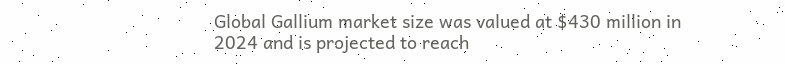Global Gallium market size was valued at $430 million in 2024 and is projected to reach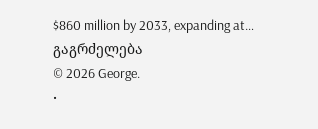$860 million by 2033, expanding at…
გაგრძელება
© 2026 George.
•